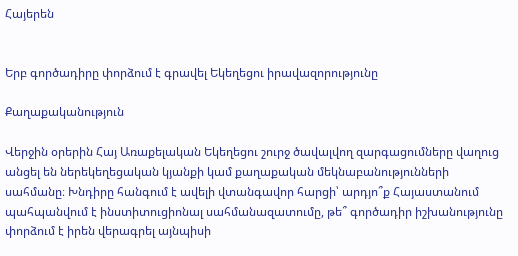Հայերեն


Երբ գործադիրը փորձում է գրավել Եկեղեցու իրավազորությունը

Քաղաքականություն

Վերջին օրերին Հայ Առաքելական Եկեղեցու շուրջ ծավալվող զարգացումները վաղուց անցել են ներեկեղեցական կյանքի կամ քաղաքական մեկնաբանությունների սահմանը։ Խնդիրը հանգում է ավելի վտանգավոր հարցի՝ արդյո՞ք Հայաստանում պահպանվում է ինստիտուցիոնալ սահմանազատումը, թե՞ գործադիր իշխանությունը փորձում է իրեն վերագրել այնպիսի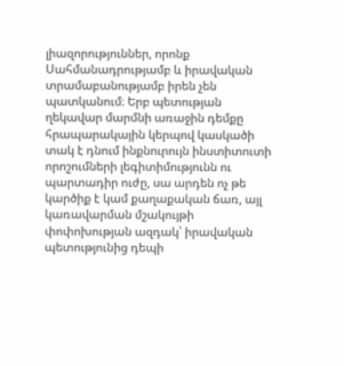լիազորություններ, որոնք Սահմանադրությամբ և իրավական տրամաբանությամբ իրեն չեն պատկանում։ Երբ պետության ղեկավար մարմնի առաջին դեմքը հրապարակային կերպով կասկածի տակ է դնում ինքնուրույն ինստիտուտի որոշումների լեգիտիմությունն ու պարտադիր ուժը, սա արդեն ոչ թե կարծիք է կամ քաղաքական ճառ, այլ կառավարման մշակույթի փոփոխության ազդակ՝ իրավական պետությունից դեպի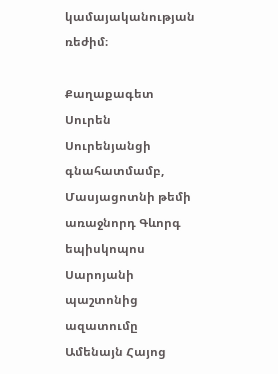կամայականության ռեժիմ։

Քաղաքագետ Սուրեն Սուրենյանցի գնահատմամբ, Մասյացոտնի թեմի առաջնորդ Գևորգ եպիսկոպոս Սարոյանի պաշտոնից ազատումը Ամենայն Հայոց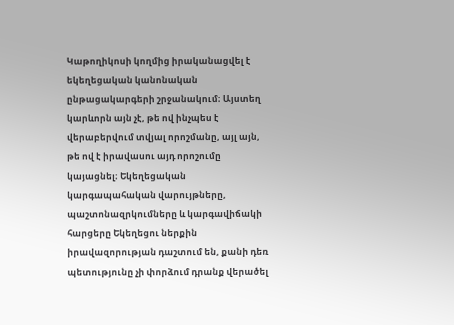Կաթողիկոսի կողմից իրականացվել է եկեղեցական կանոնական ընթացակարգերի շրջանակում։ Այստեղ կարևորն այն չէ, թե ով ինչպես է վերաբերվում տվյալ որոշմանը, այլ այն, թե ով է իրավասու այդ որոշումը կայացնել։ Եկեղեցական կարգապահական վարույթները, պաշտոնազրկումները և կարգավիճակի հարցերը Եկեղեցու ներքին իրավազորության դաշտում են, քանի դեռ պետությունը չի փորձում դրանք վերածել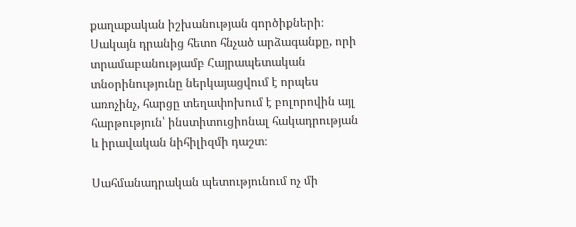քաղաքական իշխանության գործիքների։ Սակայն դրանից հետո հնչած արձագանքը, որի տրամաբանությամբ Հայրապետական տնօրինությունը ներկայացվում է որպես առոչինչ, հարցը տեղափոխում է բոլորովին այլ հարթություն՝ ինստիտուցիոնալ հակադրության և իրավական նիհիլիզմի դաշտ։

Սահմանադրական պետությունում ոչ մի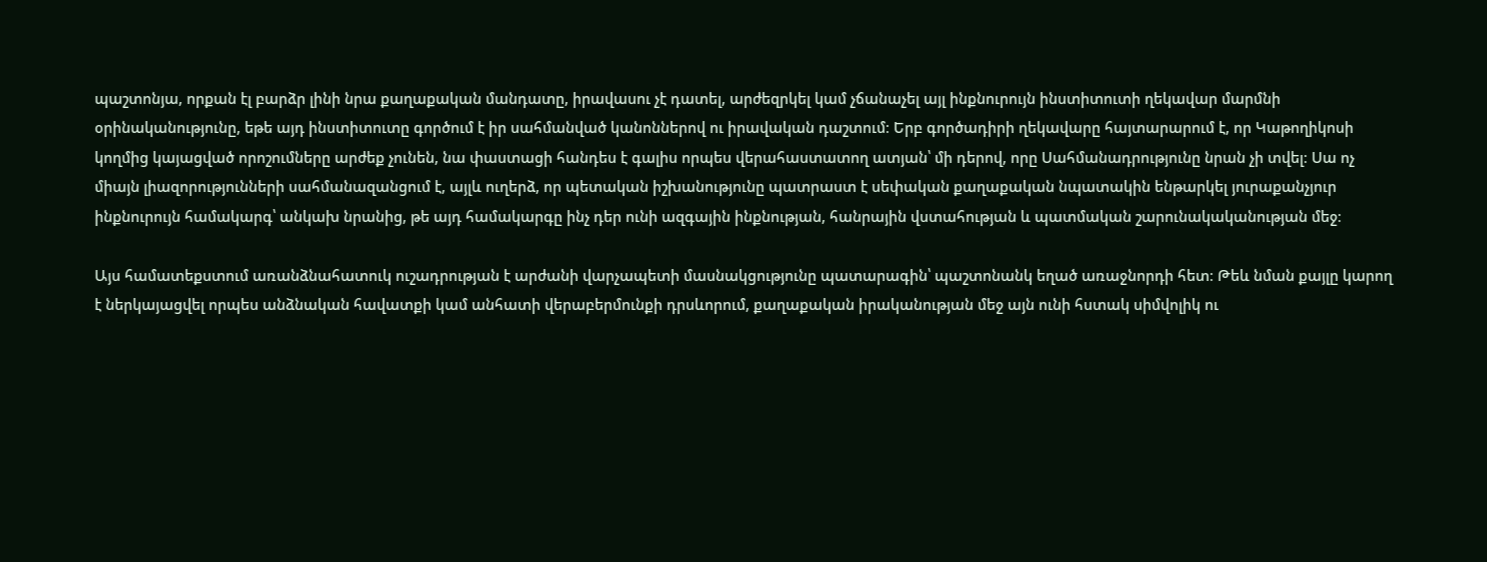պաշտոնյա, որքան էլ բարձր լինի նրա քաղաքական մանդատը, իրավասու չէ դատել, արժեզրկել կամ չճանաչել այլ ինքնուրույն ինստիտուտի ղեկավար մարմնի օրինականությունը, եթե այդ ինստիտուտը գործում է իր սահմանված կանոններով ու իրավական դաշտում։ Երբ գործադիրի ղեկավարը հայտարարում է, որ Կաթողիկոսի կողմից կայացված որոշումները արժեք չունեն, նա փաստացի հանդես է գալիս որպես վերահաստատող ատյան՝ մի դերով, որը Սահմանադրությունը նրան չի տվել։ Սա ոչ միայն լիազորությունների սահմանազանցում է, այլև ուղերձ, որ պետական իշխանությունը պատրաստ է սեփական քաղաքական նպատակին ենթարկել յուրաքանչյուր ինքնուրույն համակարգ՝ անկախ նրանից, թե այդ համակարգը ինչ դեր ունի ազգային ինքնության, հանրային վստահության և պատմական շարունակականության մեջ։

Այս համատեքստում առանձնահատուկ ուշադրության է արժանի վարչապետի մասնակցությունը պատարագին՝ պաշտոնանկ եղած առաջնորդի հետ։ Թեև նման քայլը կարող է ներկայացվել որպես անձնական հավատքի կամ անհատի վերաբերմունքի դրսևորում, քաղաքական իրականության մեջ այն ունի հստակ սիմվոլիկ ու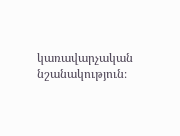կառավարչական նշանակություն։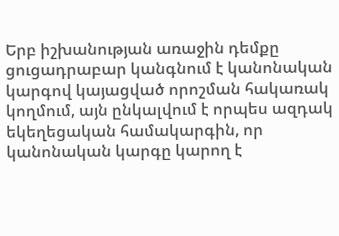Երբ իշխանության առաջին դեմքը ցուցադրաբար կանգնում է կանոնական կարգով կայացված որոշման հակառակ կողմում, այն ընկալվում է որպես ազդակ եկեղեցական համակարգին, որ կանոնական կարգը կարող է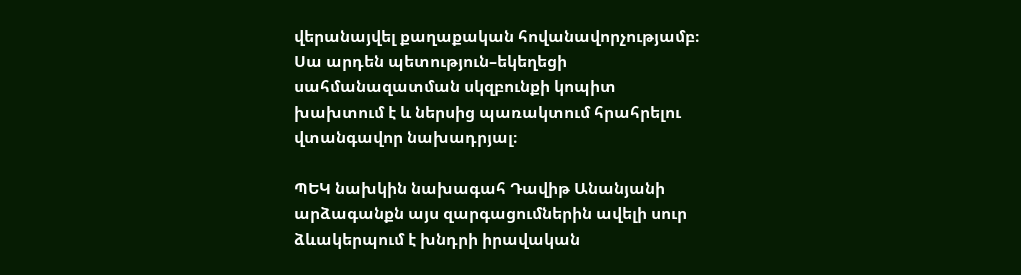վերանայվել քաղաքական հովանավորչությամբ։ Սա արդեն պետություն–եկեղեցի սահմանազատման սկզբունքի կոպիտ խախտում է և ներսից պառակտում հրահրելու վտանգավոր նախադրյալ։

ՊԵԿ նախկին նախագահ Դավիթ Անանյանի արձագանքն այս զարգացումներին ավելի սուր ձևակերպում է խնդրի իրավական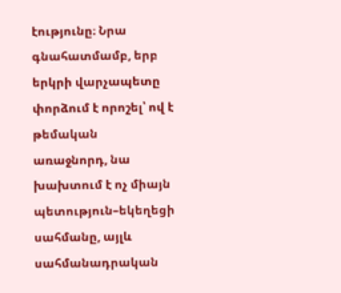էությունը։ Նրա գնահատմամբ, երբ երկրի վարչապետը փորձում է որոշել՝ ով է թեմական առաջնորդ, նա խախտում է ոչ միայն պետություն–եկեղեցի սահմանը, այլև սահմանադրական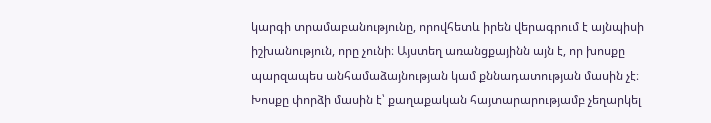կարգի տրամաբանությունը, որովհետև իրեն վերագրում է այնպիսի իշխանություն, որը չունի։ Այստեղ առանցքայինն այն է, որ խոսքը պարզապես անհամաձայնության կամ քննադատության մասին չէ։ Խոսքը փորձի մասին է՝ քաղաքական հայտարարությամբ չեղարկել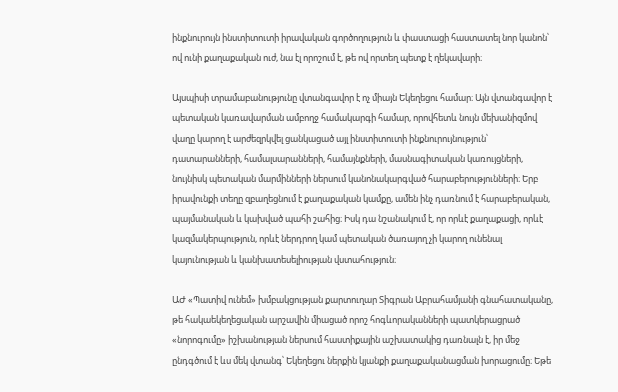ինքնուրույն ինստիտուտի իրավական գործողություն և փաստացի հաստատել նոր կանոն՝ ով ունի քաղաքական ուժ, նա էլ որոշում է, թե ով որտեղ պետք է ղեկավարի։

Այսպիսի տրամաբանությունը վտանգավոր է ոչ միայն Եկեղեցու համար։ Այն վտանգավոր է պետական կառավարման ամբողջ համակարգի համար, որովհետև նույն մեխանիզմով վաղը կարող է արժեզրկվել ցանկացած այլ ինստիտուտի ինքնուրույնություն՝ դատարանների, համալսարանների, համայնքների, մասնագիտական կառույցների, նույնիսկ պետական մարմինների ներսում կանոնակարգված հարաբերությունների։ Երբ իրավունքի տեղը զբաղեցնում է քաղաքական կամքը, ամեն ինչ դառնում է հարաբերական, պայմանական և կախված պահի շահից։ Իսկ դա նշանակում է, որ որևէ քաղաքացի, որևէ կազմակերպություն, որևէ ներդրող կամ պետական ծառայող չի կարող ունենալ կայունության և կանխատեսելիության վստահություն։

ԱԺ «Պատիվ ունեմ» խմբակցության քարտուղար Տիգրան Աբրահամյանի գնահատականը, թե հակաեկեղեցական արշավին միացած որոշ հոգևորականների պատկերացրած «նորոգումը» իշխանության ներսում հաստիքային աշխատակից դառնալն է, իր մեջ ընդգծում է ևս մեկ վտանգ՝ Եկեղեցու ներքին կյանքի քաղաքականացման խորացումը։ Եթե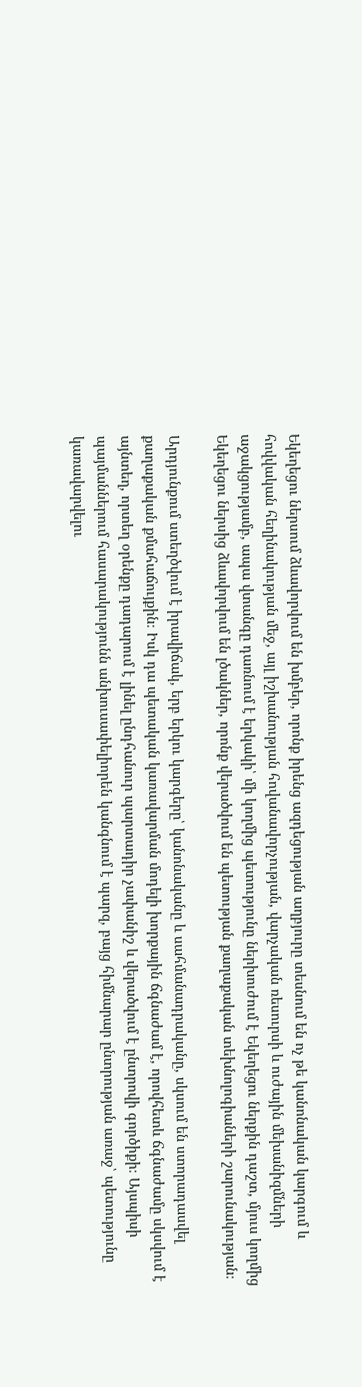Եկեղեցու ներսում ձևավորվում են խմբեր, որոնք իրենց ազդեցության աղբյուրը տեսնում են ոչ թե կանոնական կարգում և հովվական հեղինակության մեջ, այլ իշխանության հովանավորչության, վարչական ռեսուրսի և ուժային մեխանիզմների աջակցությամբ, ապա վտանգը դառնում է երկակի՝ մի կողմից պետությունը ներխուժում է Եկեղեցու ներքին դաշտ, մյուս կողմից Եկեղեցու ներսից ձևավորվում են լծակներ, որոնք վերածվում են պետության քաղաքական տեխնոլոգիաների շարունակության։

Արդյունքում ստեղծվում է իրավիճակ, երբ երկու կարգերը՝ կանոնականը և սահմանադրականը, սկսում են ստորադասվել քաղաքական քմահաճույքին։ Իսկ դա պետական կառավարման մոդելի խորքային ճգնաժամ է, որովհետև ճգնաժամը սկսվում է այնտեղ, որտեղ օրենքը դադարում է լինել ընդհանուր պարտադիր չափանիշ և վերածվում է ընտրովի գործիքի։ Այսպիսի պայմաններում հասարակությունն անխուսափելիորեն կանգնում է պարզ, բայց հիմնարար ընտրության առաջ՝ պետությունը կառավարվելու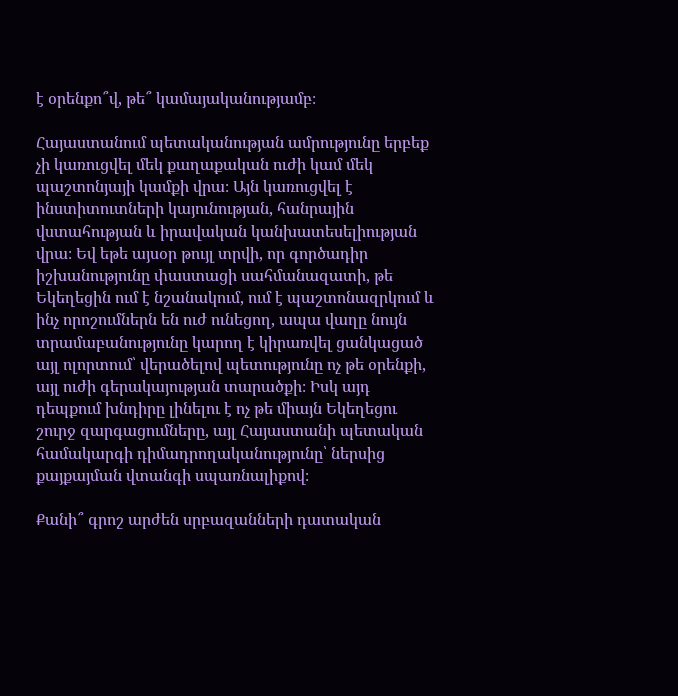է օրենքո՞վ, թե՞ կամայականությամբ։

Հայաստանում պետականության ամրությունը երբեք չի կառուցվել մեկ քաղաքական ուժի կամ մեկ պաշտոնյայի կամքի վրա։ Այն կառուցվել է ինստիտուտների կայունության, հանրային վստահության և իրավական կանխատեսելիության վրա։ Եվ եթե այսօր թույլ տրվի, որ գործադիր իշխանությունը փաստացի սահմանազատի, թե Եկեղեցին ում է նշանակում, ում է պաշտոնազրկում և ինչ որոշումներն են ուժ ունեցող, ապա վաղը նույն տրամաբանությունը կարող է կիրառվել ցանկացած այլ ոլորտում՝ վերածելով պետությունը ոչ թե օրենքի, այլ ուժի գերակայության տարածքի։ Իսկ այդ դեպքում խնդիրը լինելու է ոչ թե միայն Եկեղեցու շուրջ զարգացումները, այլ Հայաստանի պետական համակարգի դիմադրողականությունը՝ ներսից քայքայման վտանգի սպառնալիքով։

Քանի՞ գրոշ արժեն սրբազանների դատական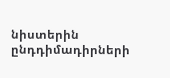նիստերին ընդդիմադիրների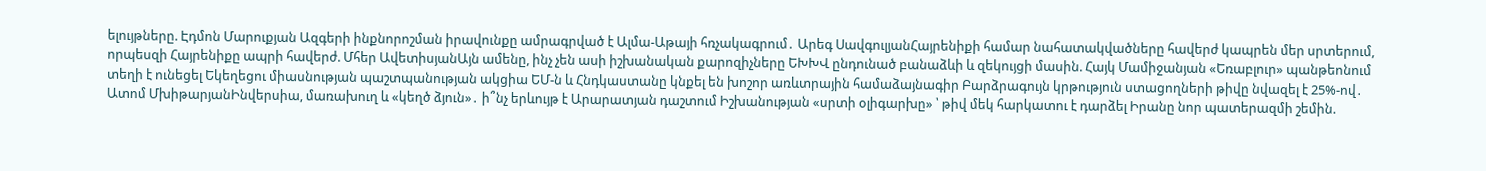ելույթները. Էդմոն Մարուքյան Ազգերի ինքնորոշման իրավունքը ամրագրված է Ալմա-Աթայի հռչակագրում․ Արեգ ՍավգուլյանՀայրենիքի համար նահատակվածները հավերժ կապրեն մեր սրտերում, որպեսզի Հայրենիքը ապրի հավերժ. Մհեր ԱվետիսյանԱյն ամենը, ինչ չեն ասի իշխանական քարոզիչները ԵԽԽՎ ընդունած բանաձևի և զեկույցի մասին. Հայկ Մամիջանյան «Եռաբլուր» պանթեոնում տեղի է ունեցել Եկեղեցու միասնության պաշտպանության ակցիա ԵՄ-ն և Հնդկաստանը կնքել են խոշոր առևտրային համաձայնագիր Բարձրագույն կրթություն ստացողների թիվը նվազել է 25%-ով․ Ատոմ ՄխիթարյանԻնվերսիա, մառախուղ և «կեղծ ձյուն»․ ի՞նչ երևույթ է Արարատյան դաշտում Իշխանության «սրտի օլիգարխը» ՝ թիվ մեկ հարկատու է դարձել Իրանը նոր պատերազմի շեմին.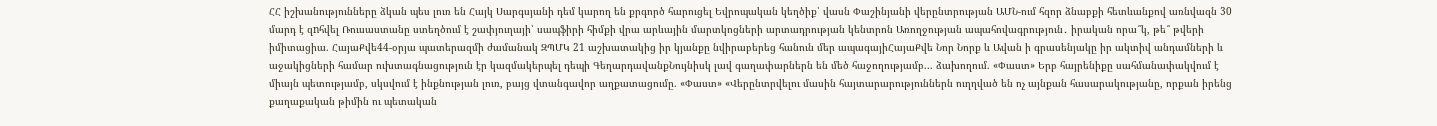ՀՀ իշխանությունները ձկան պես լուռ են Հայկ Սարգսյանի դեմ կարող են քրգործ հարուցել Եվրոպական կեղծիք՝ վասն Փաշինյանի վերընտրության ԱՄՆ-ում հզոր ձնաբքի հետևանքով առնվազն 30 մարդ է զnհվել Ռուսաստանը ստեղծում է շափյուղայի՝ սապֆիրի հիմքի վրա արևային մարտկոցների արտադրության կենտրոն Առողջության ապահովագրություն․ իրական որա՞կ, թե՞ թվերի իմիտացիա. ՀայաՔվե44-օրյա պատերազմի ժամանակ ԶՊՄԿ 21 աշխատակից իր կյանքը նվիրաբերեց հանուն մեր ապագայիՀայաՔվե Նոր Նորք և Ավան ի գրասենյակը իր ակտիվ անդամների և աջակիցների համար ուխտագնացություն էր կազմակերպել դեպի ԳեղարդավանքՆույնիսկ լավ գաղափարներն են մեծ հաջողությամբ... ձախողում. «Փաստ» Երբ հայրենիքը սահմանափակվում է միայն պետությամբ, սկսվում է ինքնության լուռ, բայց վտանգավոր աղքատացումը. «Փաստ» «Վերընտրվելու մասին հայտարարություններն ուղղված են ոչ այնքան հասարակությանը, որքան իրենց քաղաքական թիմին ու պետական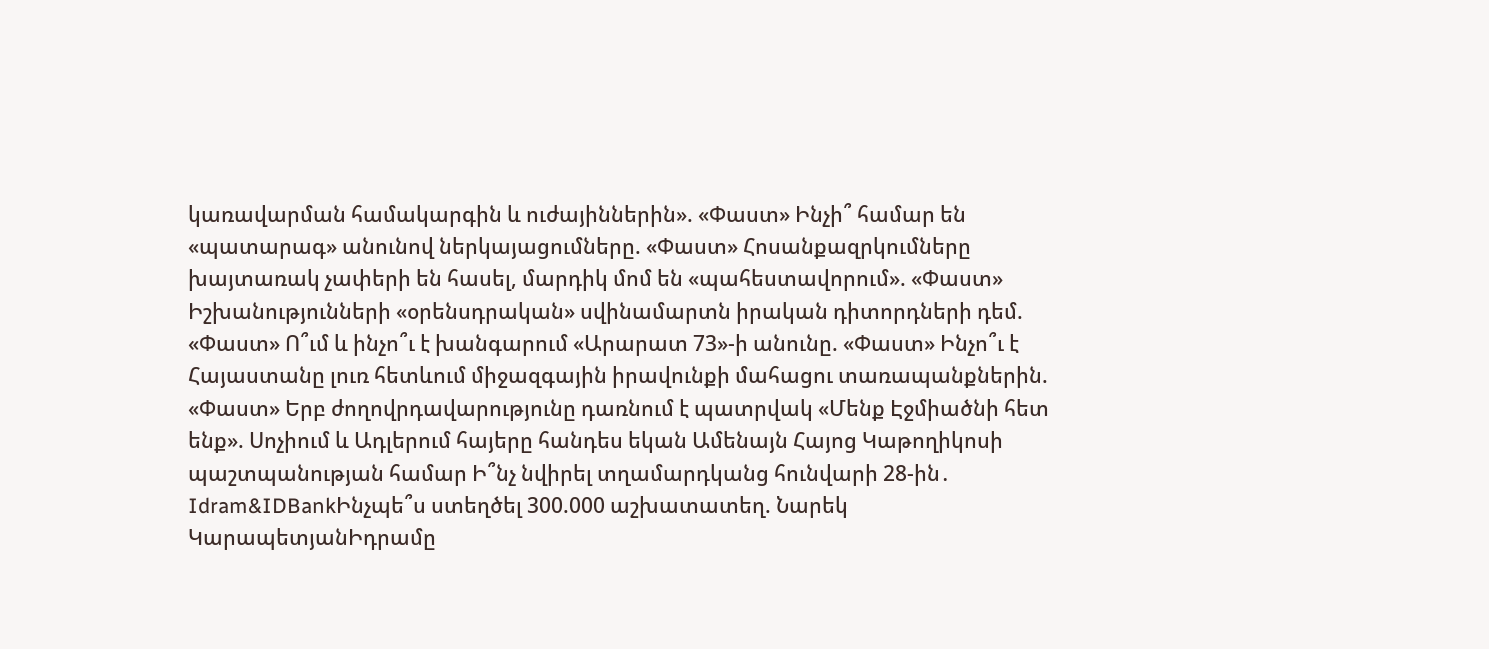կառավարման համակարգին և ուժայիններին». «Փաստ» Ինչի՞ համար են «պատարագ» անունով ներկայացումները. «Փաստ» Հոսանքազրկումները խայտառակ չափերի են հասել, մարդիկ մոմ են «պահեստավորում». «Փաստ» Իշխանությունների «օրենսդրական» սվինամարտն իրական դիտորդների դեմ. «Փաստ» Ո՞ւմ և ինչո՞ւ է խանգարում «Արարատ 73»-ի անունը. «Փաստ» Ինչո՞ւ է Հայաստանը լուռ հետևում միջազգային իրավունքի մահացու տառապանքներին. «Փաստ» Երբ ժողովրդավարությունը դառնում է պատրվակ «Մենք Էջմիածնի հետ ենք». Սոչիում և Ադլերում հայերը հանդես եկան Ամենայն Հայոց Կաթողիկոսի պաշտպանության համար Ի՞նչ նվիրել տղամարդկանց հունվարի 28-ին․ Idram&IDBankԻնչպե՞ս ստեղծել 300.000 աշխատատեղ. Նարեկ ԿարապետյանԻդրամը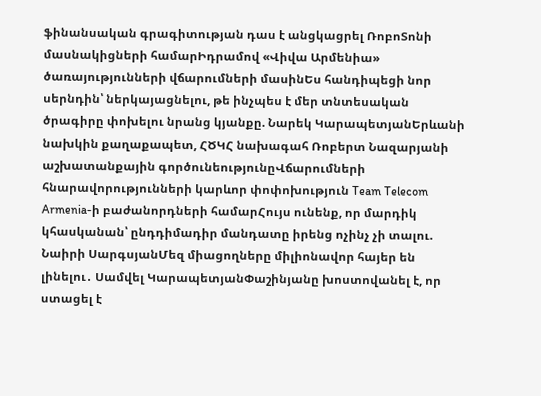ֆինանսական գրագիտության դաս է անցկացրել ՌոբոՏոնի մասնակիցների համարԻդրամով «Վիվա Արմենիա» ծառայությունների վճարումների մասինԵս հանդիպեցի նոր սերնդին՝ ներկայացնելու, թե ինչպես է մեր տնտեսական ծրագիրը փոխելու նրանց կյանքը. Նարեկ ԿարապետյանԵրևանի նախկին քաղաքապետ, ՀԾԿՀ նախագահ Ռոբերտ Նազարյանի աշխատանքային գործունեությունըՎճարումների հնարավորությունների կարևոր փոփոխություն Team Telecom Armenia-ի բաժանորդների համարՀույս ունենք, որ մարդիկ կհասկանան՝ ընդդիմադիր մանդատը իրենց ոչինչ չի տալու. Նաիրի ՍարգսյանՄեզ միացողները միլիոնավոր հայեր են լինելու․ Սամվել ԿարապետյանՓաշինյանը խոստովանել է, որ ստացել է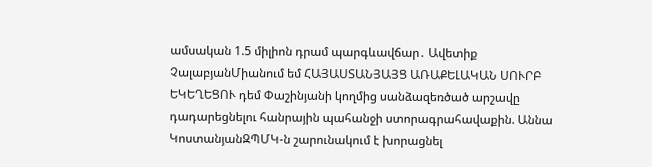ամսական 1.5 միլիոն դրամ պարգևավճար․ Ավետիք ՉալաբյանՄիանում եմ ՀԱՅԱՍՏԱՆՅԱՅՑ ԱՌԱՔԵԼԱԿԱՆ ՍՈՒՐԲ ԵԿԵՂԵՑՈՒ դեմ Փաշինյանի կողմից սանձազեռծած արշավը դադարեցնելու հանրային պահանջի ստորագրահավաքին. Աննա ԿոստանյանԶՊՄԿ-ն շարունակում է խորացնել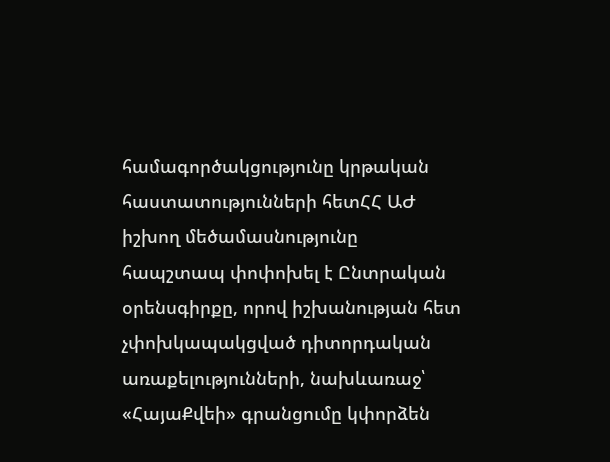համագործակցությունը կրթական հաստատությունների հետՀՀ ԱԺ իշխող մեծամասնությունը հապշտապ փոփոխել է Ընտրական օրենսգիրքը, որով իշխանության հետ չփոխկապակցված դիտորդական առաքելությունների, նախևառաջ՝ «ՀայաՔվեի» գրանցումը կփորձեն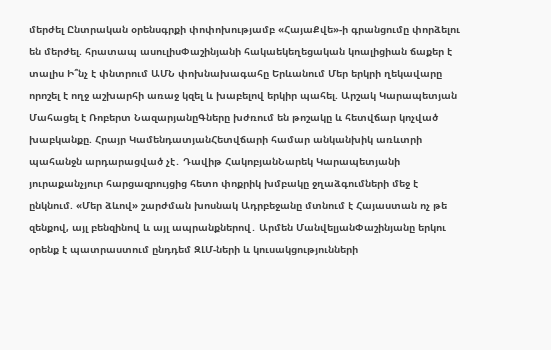մերժել Ընտրական օրենսգրքի փոփոխությամբ «ՀայաՔվե»-ի գրանցումը փորձելու են մերժել. հրատապ ասուլիսՓաշինյանի հակաեկեղեցական կոալիցիան ճաքեր է տալիս Ի՞նչ է փնտրում ԱՄՆ փոխնախագահը Երևանում Մեր երկրի ղեկավարը որոշել է ողջ աշխարհի առաջ կզել և խաբելով երկիր պահել. Արշակ Կարապետյան Մահացել է Ռոբերտ ՆազարյանըԳները խժռում են թոշակը և հետվճար կոչված խաբկանքը. Հրայր ԿամենդատյանՀետվճարի համար անկանխիկ առևտրի պահանջն արդարացված չէ․ Դավիթ ՀակոբյանՆարեկ Կարապետյանի յուրաքանչյուր հարցազրույցից հետո փոքրիկ խմբակը ջղաձգումների մեջ է ընկնում. «Մեր ձևով» շարժման խոսնակ Ադրբեջանը մտնում է Հայաստան ոչ թե զենքով, այլ բենզինով և այլ ապրանքներով․ Արմեն ՄանվելյանՓաշինյանը երկու օրենք է պատրաստում ընդդեմ ԶԼՄ-ների և կուսակցությունների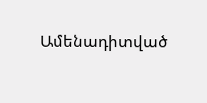Ամենադիտված